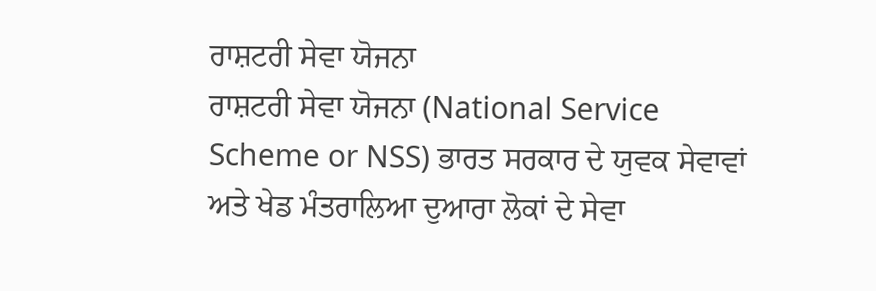ਰਾਸ਼ਟਰੀ ਸੇਵਾ ਯੋਜਨਾ
ਰਾਸ਼ਟਰੀ ਸੇਵਾ ਯੋਜਨਾ (National Service Scheme or NSS) ਭਾਰਤ ਸਰਕਾਰ ਦੇ ਯੁਵਕ ਸੇਵਾਵਾਂ ਅਤੇ ਖੇਡ ਮੰਤਰਾਲਿਆ ਦੁਆਰਾ ਲੋਕਾਂ ਦੇ ਸੇਵਾ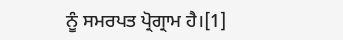ਨੂੰ ਸਮਰਪਤ ਪ੍ਰੋਗ੍ਰਾਮ ਹੈ।[1]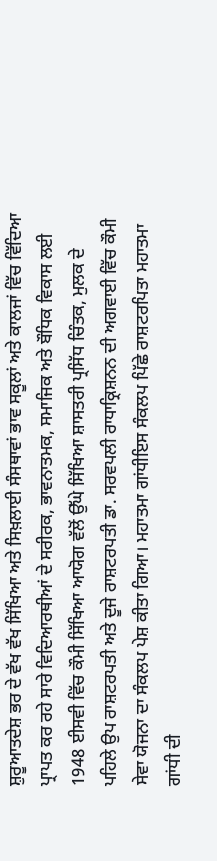ਸ਼ੁਰੂਆਤਦੇਸ਼ ਭਰ ਦੇ ਵੱਖ ਵੱਖ ਸਿੱਖਿਆ ਅਤੇ ਸਿਖ਼ਲਾਈ ਸੰਸਥਾਵਾਂ ਭਾਵ ਸਕੂਲਾਂ ਅਤੇ ਕਾਲਜਾਂ ਵਿੱਚ ਵਿੱਦਿਆ ਪ੍ਰਾਪਤ ਕਰ ਰਹੇ ਸਾਰੇ ਵਿਦਿਆਰਥੀਆਂ ਦੇ ਸਰੀਰਕ, ਭਾਵਨਾਤਮਕ, ਸਮਾਜਿਕ ਅਤੇ ਬੌਧਿਕ ਵਿਕਾਸ ਲਈ 1948 ਈਸਵੀ ਵਿੱਚ ਕੌਮੀ ਸਿੱਖਿਆ ਆਯੋਗ ਵੱਲੋਂ ਉੱਘੇ ਸਿੱਖਿਆ ਸ਼ਾਸਤਰੀ ਪ੍ਰਸਿੱਧ ਚਿੰਤਕ, ਮੁਲਕ ਦੇ ਪਹਿਲੇ ਉਪ ਰਾਸ਼ਟਰਪਤੀ ਅਤੇ ਦੂਜੇ ਰਾਸ਼ਟਰਪਤੀ ਡਾ. ਸਰਵਪਲੀ ਰਾਧਾਕ੍ਰਿਸ਼ਨਨ ਦੀ ਅਗਵਾਈ ਵਿੱਚ ਕੌਮੀ ਸੇਵਾ ਯੋਜਨਾ ਦਾ ਸੰਕਲਪ ਪੇਸ਼ ਕੀਤਾ ਗਿਆ। ਮਹਾਤਮਾ ਗਾਂਧੀਇਸ ਸੰਕਲਪ ਪਿੱਛੇ ਰਾਸ਼ਟਰਪਿਤਾ ਮਹਾਤਮਾ ਗਾਂਧੀ ਦੀ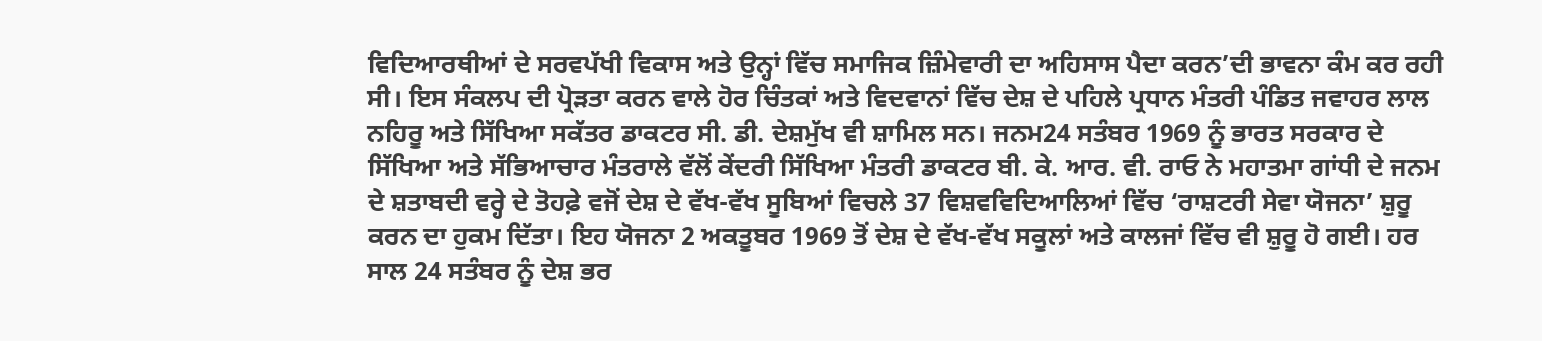ਵਿਦਿਆਰਥੀਆਂ ਦੇ ਸਰਵਪੱਖੀ ਵਿਕਾਸ ਅਤੇ ਉਨ੍ਹਾਂ ਵਿੱਚ ਸਮਾਜਿਕ ਜ਼ਿੰਮੇਵਾਰੀ ਦਾ ਅਹਿਸਾਸ ਪੈਦਾ ਕਰਨ’ਦੀ ਭਾਵਨਾ ਕੰਮ ਕਰ ਰਹੀ ਸੀ। ਇਸ ਸੰਕਲਪ ਦੀ ਪ੍ਰੋੜਤਾ ਕਰਨ ਵਾਲੇ ਹੋਰ ਚਿੰਤਕਾਂ ਅਤੇ ਵਿਦਵਾਨਾਂ ਵਿੱਚ ਦੇਸ਼ ਦੇ ਪਹਿਲੇ ਪ੍ਰਧਾਨ ਮੰਤਰੀ ਪੰਡਿਤ ਜਵਾਹਰ ਲਾਲ ਨਹਿਰੂ ਅਤੇ ਸਿੱਖਿਆ ਸਕੱਤਰ ਡਾਕਟਰ ਸੀ. ਡੀ. ਦੇਸ਼ਮੁੱਖ ਵੀ ਸ਼ਾਮਿਲ ਸਨ। ਜਨਮ24 ਸਤੰਬਰ 1969 ਨੂੰ ਭਾਰਤ ਸਰਕਾਰ ਦੇ ਸਿੱਖਿਆ ਅਤੇ ਸੱਭਿਆਚਾਰ ਮੰਤਰਾਲੇ ਵੱਲੋਂ ਕੇਂਦਰੀ ਸਿੱਖਿਆ ਮੰਤਰੀ ਡਾਕਟਰ ਬੀ. ਕੇ. ਆਰ. ਵੀ. ਰਾਓ ਨੇ ਮਹਾਤਮਾ ਗਾਂਧੀ ਦੇ ਜਨਮ ਦੇ ਸ਼ਤਾਬਦੀ ਵਰ੍ਹੇ ਦੇ ਤੋਹਫ਼ੇ ਵਜੋਂ ਦੇਸ਼ ਦੇ ਵੱਖ-ਵੱਖ ਸੂਬਿਆਂ ਵਿਚਲੇ 37 ਵਿਸ਼ਵਵਿਦਿਆਲਿਆਂ ਵਿੱਚ ‘ਰਾਸ਼ਟਰੀ ਸੇਵਾ ਯੋਜਨਾ’ ਸ਼ੁਰੂ ਕਰਨ ਦਾ ਹੁਕਮ ਦਿੱਤਾ। ਇਹ ਯੋਜਨਾ 2 ਅਕਤੂਬਰ 1969 ਤੋਂ ਦੇਸ਼ ਦੇ ਵੱਖ-ਵੱਖ ਸਕੂਲਾਂ ਅਤੇ ਕਾਲਜਾਂ ਵਿੱਚ ਵੀ ਸ਼ੁਰੂ ਹੋ ਗਈ। ਹਰ ਸਾਲ 24 ਸਤੰਬਰ ਨੂੰ ਦੇਸ਼ ਭਰ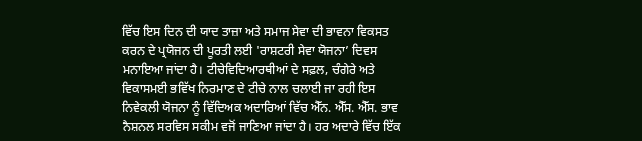ਵਿੱਚ ਇਸ ਦਿਨ ਦੀ ਯਾਦ ਤਾਜ਼ਾ ਅਤੇ ਸਮਾਜ ਸੇਵਾ ਦੀ ਭਾਵਨਾ ਵਿਕਸਤ ਕਰਨ ਦੇ ਪ੍ਰਯੋਜਨ ਦੀ ਪੂਰਤੀ ਲਈ 'ਰਾਸ਼ਟਰੀ ਸੇਵਾ ਯੋਜਨਾ’ ਦਿਵਸ ਮਨਾਇਆ ਜਾਂਦਾ ਹੈ। ਟੀਚੇਵਿਦਿਆਰਥੀਆਂ ਦੇ ਸਫ਼ਲ, ਚੰਗੇਰੇ ਅਤੇ ਵਿਕਾਸਮਈ ਭਵਿੱਖ ਨਿਰਮਾਣ ਦੇ ਟੀਚੇ ਨਾਲ ਚਲਾਈ ਜਾ ਰਹੀ ਇਸ ਨਿਵੇਕਲੀ ਯੋਜਨਾ ਨੂੰ ਵਿੱਦਿਅਕ ਅਦਾਰਿਆਂ ਵਿੱਚ ਐੱਨ. ਐੱਸ. ਐੱਸ. ਭਾਵ ਨੈਸ਼ਨਲ ਸਰਵਿਸ ਸਕੀਮ ਵਜੋਂ ਜਾਣਿਆ ਜਾਂਦਾ ਹੈ। ਹਰ ਅਦਾਰੇ ਵਿੱਚ ਇੱਕ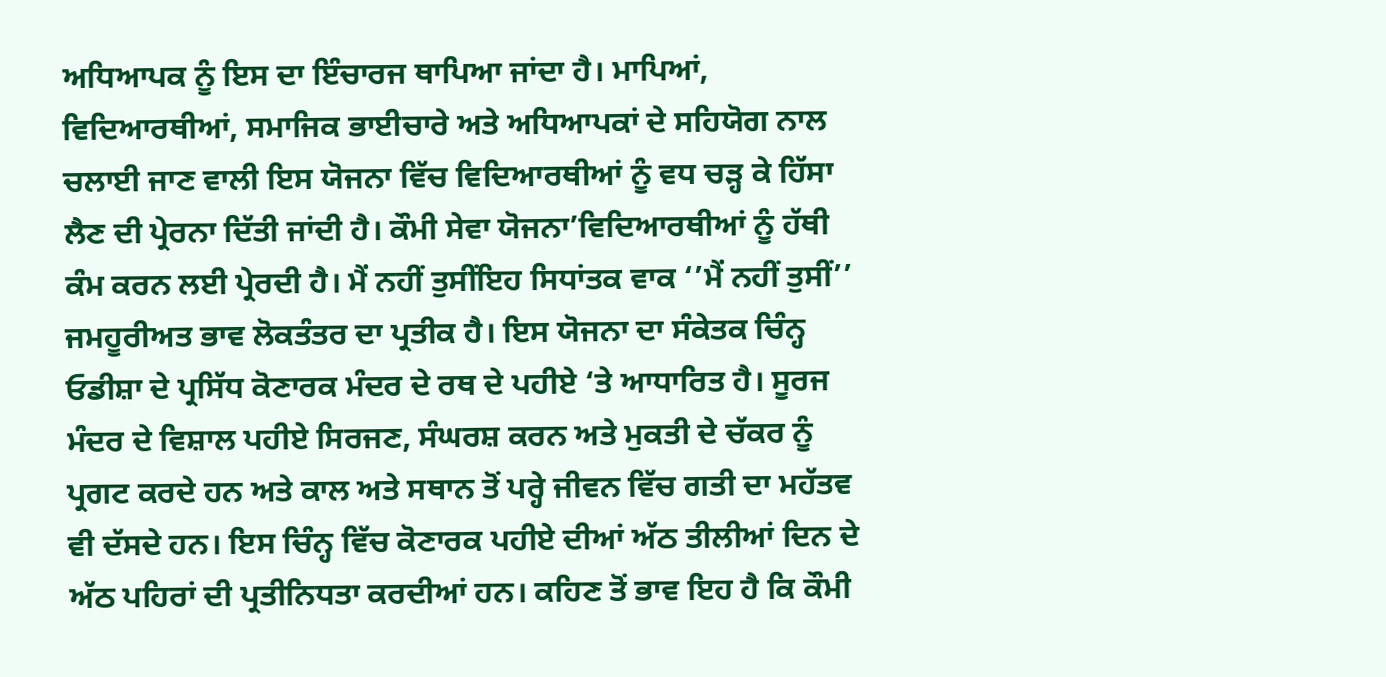ਅਧਿਆਪਕ ਨੂੰ ਇਸ ਦਾ ਇੰਚਾਰਜ ਥਾਪਿਆ ਜਾਂਦਾ ਹੈ। ਮਾਪਿਆਂ, ਵਿਦਿਆਰਥੀਆਂ, ਸਮਾਜਿਕ ਭਾਈਚਾਰੇ ਅਤੇ ਅਧਿਆਪਕਾਂ ਦੇ ਸਹਿਯੋਗ ਨਾਲ ਚਲਾਈ ਜਾਣ ਵਾਲੀ ਇਸ ਯੋਜਨਾ ਵਿੱਚ ਵਿਦਿਆਰਥੀਆਂ ਨੂੰ ਵਧ ਚੜ੍ਹ ਕੇ ਹਿੱਸਾ ਲੈਣ ਦੀ ਪ੍ਰੇਰਨਾ ਦਿੱਤੀ ਜਾਂਦੀ ਹੈ। ਕੌਮੀ ਸੇਵਾ ਯੋਜਨਾ’ਵਿਦਿਆਰਥੀਆਂ ਨੂੰ ਹੱਥੀ ਕੰਮ ਕਰਨ ਲਈ ਪ੍ਰੇਰਦੀ ਹੈ। ਮੈਂ ਨਹੀਂ ਤੁਸੀਂਇਹ ਸਿਧਾਂਤਕ ਵਾਕ ‘’ਮੈਂ ਨਹੀਂ ਤੁਸੀਂ’’ ਜਮਹੂਰੀਅਤ ਭਾਵ ਲੋਕਤੰਤਰ ਦਾ ਪ੍ਰਤੀਕ ਹੈ। ਇਸ ਯੋਜਨਾ ਦਾ ਸੰਕੇਤਕ ਚਿੰਨ੍ਹ ਓਡੀਸ਼ਾ ਦੇ ਪ੍ਰਸਿੱਧ ਕੋਣਾਰਕ ਮੰਦਰ ਦੇ ਰਥ ਦੇ ਪਹੀਏ ‘ਤੇ ਆਧਾਰਿਤ ਹੈ। ਸੂਰਜ ਮੰਦਰ ਦੇ ਵਿਸ਼ਾਲ ਪਹੀਏ ਸਿਰਜਣ, ਸੰਘਰਸ਼ ਕਰਨ ਅਤੇ ਮੁਕਤੀ ਦੇ ਚੱਕਰ ਨੂੰ ਪ੍ਰਗਟ ਕਰਦੇ ਹਨ ਅਤੇ ਕਾਲ ਅਤੇ ਸਥਾਨ ਤੋਂ ਪਰ੍ਹੇ ਜੀਵਨ ਵਿੱਚ ਗਤੀ ਦਾ ਮਹੱਤਵ ਵੀ ਦੱਸਦੇ ਹਨ। ਇਸ ਚਿੰਨ੍ਹ ਵਿੱਚ ਕੋਣਾਰਕ ਪਹੀਏ ਦੀਆਂ ਅੱਠ ਤੀਲੀਆਂ ਦਿਨ ਦੇ ਅੱਠ ਪਹਿਰਾਂ ਦੀ ਪ੍ਰਤੀਨਿਧਤਾ ਕਰਦੀਆਂ ਹਨ। ਕਹਿਣ ਤੋਂ ਭਾਵ ਇਹ ਹੈ ਕਿ ਕੌਮੀ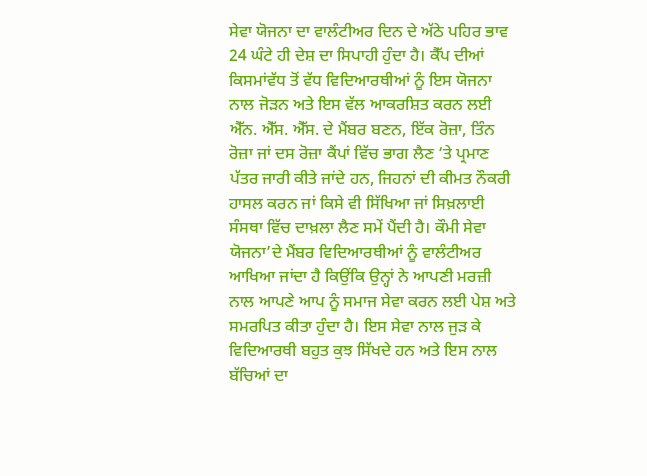ਸੇਵਾ ਯੋਜਨਾ ਦਾ ਵਾਲੰਟੀਅਰ ਦਿਨ ਦੇ ਅੱਠੇ ਪਹਿਰ ਭਾਵ 24 ਘੰਟੇ ਹੀ ਦੇਸ਼ ਦਾ ਸਿਪਾਹੀ ਹੁੰਦਾ ਹੈ। ਕੈੱਪ ਦੀਆਂ ਕਿਸਮਾਂਵੱਧ ਤੋਂ ਵੱਧ ਵਿਦਿਆਰਥੀਆਂ ਨੂੰ ਇਸ ਯੋਜਨਾ ਨਾਲ ਜੋੜਨ ਅਤੇ ਇਸ ਵੱਲ ਆਕਰਸ਼ਿਤ ਕਰਨ ਲਈ ਐੱਨ. ਐੱਸ. ਐੱਸ. ਦੇ ਮੈਂਬਰ ਬਣਨ, ਇੱਕ ਰੋਜ਼ਾ, ਤਿੰਨ ਰੋਜ਼ਾ ਜਾਂ ਦਸ ਰੋਜ਼ਾ ਕੈਂਪਾਂ ਵਿੱਚ ਭਾਗ ਲੈਣ ‘ਤੇ ਪ੍ਰਮਾਣ ਪੱਤਰ ਜਾਰੀ ਕੀਤੇ ਜਾਂਦੇ ਹਨ, ਜਿਹਨਾਂ ਦੀ ਕੀਮਤ ਨੌਕਰੀ ਹਾਸਲ ਕਰਨ ਜਾਂ ਕਿਸੇ ਵੀ ਸਿੱਖਿਆ ਜਾਂ ਸਿਖ਼ਲਾਈ ਸੰਸਥਾ ਵਿੱਚ ਦਾਖ਼ਲਾ ਲੈਣ ਸਮੇਂ ਪੈਂਦੀ ਹੈ। ਕੌਮੀ ਸੇਵਾ ਯੋਜਨਾ’ਦੇ ਮੈਂਬਰ ਵਿਦਿਆਰਥੀਆਂ ਨੂੰ ਵਾਲੰਟੀਅਰ ਆਖਿਆ ਜਾਂਦਾ ਹੈ ਕਿਉਂਕਿ ਉਨ੍ਹਾਂ ਨੇ ਆਪਣੀ ਮਰਜ਼ੀ ਨਾਲ ਆਪਣੇ ਆਪ ਨੂੰ ਸਮਾਜ ਸੇਵਾ ਕਰਨ ਲਈ ਪੇਸ਼ ਅਤੇ ਸਮਰਪਿਤ ਕੀਤਾ ਹੁੰਦਾ ਹੈ। ਇਸ ਸੇਵਾ ਨਾਲ ਜੁੜ ਕੇ ਵਿਦਿਆਰਥੀ ਬਹੁਤ ਕੁਝ ਸਿੱਖਦੇ ਹਨ ਅਤੇ ਇਸ ਨਾਲ ਬੱਚਿਆਂ ਦਾ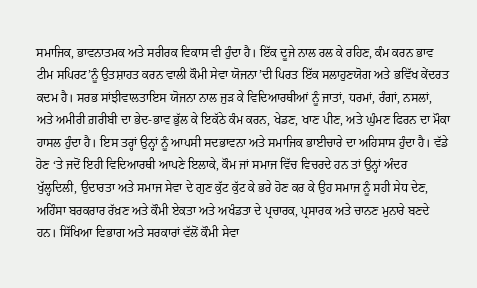ਸਮਾਜਿਕ, ਭਾਵਨਾਤਮਕ ਅਤੇ ਸਰੀਰਕ ਵਿਕਾਸ ਵੀ ਹੁੰਦਾ ਹੈ। ਇੱਕ ਦੂਜੇ ਨਾਲ ਰਲ ਕੇ ਰਹਿਣ, ਕੰਮ ਕਰਨ ਭਾਵ ਟੀਮ ਸਪਿਰਟ’ਨੂੰ ਉਤਸ਼ਾਹਤ ਕਰਨ ਵਾਲੀ ਕੌਮੀ ਸੇਵਾ ਯੋਜਨਾ’ਦੀ ਪਿਰਤ ਇੱਕ ਸਲਾਹੁਣਯੋਗ ਅਤੇ ਭਵਿੱਖ ਕੇਂਦਰਤ ਕਦਮ ਹੈ। ਸਰਭ ਸਾਂਝੀਵਾਲਤਾਇਸ ਯੋਜਨਾ ਨਾਲ ਜੁੜ ਕੇ ਵਿਦਿਆਰਥੀਆਂ ਨੂੰ ਜਾਤਾਂ, ਧਰਮਾਂ, ਰੰਗਾਂ, ਨਸਲਾਂ, ਅਤੇ ਅਮੀਰੀ ਗ਼ਰੀਬੀ ਦਾ ਭੇਦ-ਭਾਵ ਭੁੱਲ ਕੇ ਇਕੱਠੇ ਕੰਮ ਕਰਨ, ਖੇਡਣ, ਖਾਣ ਪੀਣ, ਅਤੇ ਘੁੰਮਣ ਫਿਰਨ ਦਾ ਮੌਕਾ ਹਾਸਲ ਹੁੰਦਾ ਹੈ। ਇਸ ਤਰ੍ਹਾਂ ਉਨ੍ਹਾਂ ਨੂੰ ਆਪਸੀ ਸਦਭਾਵਨਾ ਅਤੇ ਸਮਾਜਿਕ ਭਾਈਚਾਰੇ ਦਾ ਅਹਿਸਾਸ ਹੁੰਦਾ ਹੈ। ਵੱਡੇ ਹੋਣ ‘ਤੇ ਜਦੋਂ ਇਹੀ ਵਿਦਿਆਰਥੀ ਆਪਣੇ ਇਲਾਕੇ, ਕੌਮ ਜਾਂ ਸਮਾਜ ਵਿੱਚ ਵਿਚਰਦੇ ਹਨ ਤਾਂ ਉਨ੍ਹਾਂ ਅੰਦਰ ਖੁੱਲ੍ਹਦਿਲੀ, ਉਦਾਰਤਾ ਅਤੇ ਸਮਾਜ ਸੇਵਾ ਦੇ ਗੁਣ ਕੁੱਟ ਕੁੱਟ ਕੇ ਭਰੇ ਹੋਣ ਕਰ ਕੇ ਉਹ ਸਮਾਜ ਨੂੰ ਸਹੀ ਸੇਧ ਦੇਣ, ਅਹਿੰਸਾ ਬਰਕਰਾਰ ਰੱਖ਼ਣ ਅਤੇ ਕੌਮੀ ਏਕਤਾ ਅਤੇ ਅਖੰਡਤਾ ਦੇ ਪ੍ਰਚਾਰਕ, ਪ੍ਰਸਾਰਕ ਅਤੇ ਚਾਨਣ ਮੁਨਾਰੇ ਬਣਦੇ ਹਨ। ਸਿੱਖਿਆ ਵਿਭਾਗ ਅਤੇ ਸਰਕਾਰਾਂ ਵੱਲੋਂ ਕੌਮੀ ਸੇਵਾ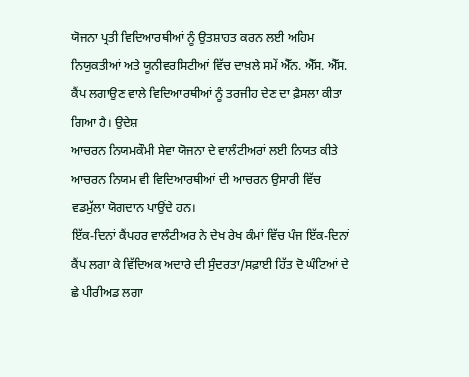ਯੋਜਨਾ ਪ੍ਰਤੀ ਵਿਦਿਆਰਥੀਆਂ ਨੂੰ ਉਤਸ਼ਾਹਤ ਕਰਨ ਲਈ ਅਹਿਮ ਨਿਯੁਕਤੀਆਂ ਅਤੇ ਯੂਨੀਵਰਸਿਟੀਆਂ ਵਿੱਚ ਦਾਖ਼ਲੇ ਸਮੇਂ ਐੱਨ. ਐੱਸ. ਐੱਸ. ਕੈਂਪ ਲਗਾਉਣ ਵਾਲੇ ਵਿਦਿਆਰਥੀਆਂ ਨੂੰ ਤਰਜੀਹ ਦੇਣ ਦਾ ਫ਼ੈਸਲਾ ਕੀਤਾ ਗਿਆ ਹੈ। ਉਦੇਸ਼
ਆਚਰਨ ਨਿਯਮਕੌਮੀ ਸੇਵਾ ਯੋਜਨਾ ਦੇ ਵਾਲੰਟੀਅਰਾਂ ਲਈ ਨਿਯਤ ਕੀਤੇ ਆਚਰਨ ਨਿਯਮ ਵੀ ਵਿਦਿਆਰਥੀਆਂ ਦੀ ਆਚਰਨ ਉਸਾਰੀ ਵਿੱਚ ਵਡਮੁੱਲਾ ਯੋਗਦਾਨ ਪਾਉਂਦੇ ਹਨ।
ਇੱਕ-ਦਿਨਾਂ ਕੈਂਪਹਰ ਵਾਲੰਟੀਅਰ ਨੇ ਦੇਖ ਰੇਖ ਕੰਮਾਂ ਵਿੱਚ ਪੰਜ ਇੱਕ-ਦਿਨਾਂ ਕੈਂਪ ਲਗਾ ਕੇ ਵਿੱਦਿਅਕ ਅਦਾਰੇ ਦੀ ਸੁੰਦਰਤਾ/ਸਫ਼ਾਈ ਹਿੱਤ ਦੋ ਘੰਟਿਆਂ ਦੇ ਛੇ ਪੀਰੀਅਡ ਲਗਾ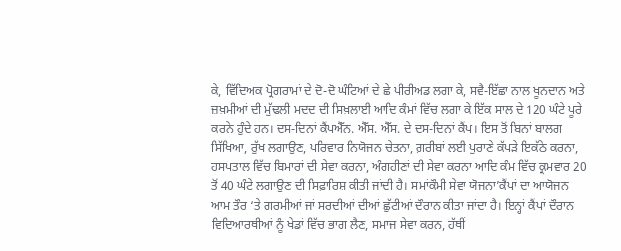ਕੇ, ਵਿੱਦਿਅਕ ਪ੍ਰੋਗਰਾਮਾਂ ਦੇ ਦੋ-ਦੋ ਘੰਟਿਆਂ ਦੇ ਛੇ ਪੀਰੀਅਡ ਲਗਾ ਕੇ, ਸਵੈ-ਇੱਛਾ ਨਾਲ ਖੂਨਦਾਨ ਅਤੇ ਜ਼ਖ਼ਮੀਆਂ ਦੀ ਮੁੱਢਲੀ ਮਦਦ ਦੀ ਸਿਖ਼ਲਾਈ ਆਦਿ ਕੰਮਾਂ ਵਿੱਚ ਲਗਾ ਕੇ ਇੱਕ ਸਾਲ ਦੇ 120 ਘੰਟੇ ਪੂਰੇ ਕਰਨੇ ਹੁੰਦੇ ਹਨ। ਦਸ-ਦਿਨਾਂ ਕੈਂਪਐੱਨ. ਐੱਸ. ਐੱਸ. ਦੇ ਦਸ-ਦਿਨਾਂ ਕੈਂਪ। ਇਸ ਤੋਂ ਬਿਨਾਂ ਬਾਲਗ ਸਿੱਖਿਆ, ਰੁੱਖ ਲਗਾਉਣ, ਪਰਿਵਾਰ ਨਿਯੋਜਨ ਚੇਤਨਾ, ਗ਼ਰੀਬਾਂ ਲਈ ਪੁਰਾਣੇ ਕੱਪੜੇ ਇਕੱਠੇ ਕਰਨਾ, ਹਸਪਤਾਲ ਵਿੱਚ ਬਿਮਾਰਾਂ ਦੀ ਸੇਵਾ ਕਰਨਾ, ਅੰਗਹੀਣਾਂ ਦੀ ਸੇਵਾ ਕਰਨਾ ਆਦਿ ਕੰਮ ਵਿੱਚ ਕ੍ਰਮਵਾਰ 20 ਤੋਂ 40 ਘੰਟੇ ਲਗਾਉਣ ਦੀ ਸਿਫ਼ਾਰਿਸ਼ ਕੀਤੀ ਜਾਂਦੀ ਹੈ। ਸਮਾਂਕੌਮੀ ਸੇਵਾ ਯੋਜਨਾ’ਕੈਂਪਾਂ ਦਾ ਆਯੋਜਨ ਆਮ ਤੌਰ ‘ਤੇ ਗਰਮੀਆਂ ਜਾਂ ਸਰਦੀਆਂ ਦੀਆਂ ਛੁੱਟੀਆਂ ਦੌਰਾਨ ਕੀਤਾ ਜਾਂਦਾ ਹੈ। ਇਨ੍ਹਾਂ ਕੈਂਪਾਂ ਦੌਰਾਨ ਵਿਦਿਆਰਥੀਆਂ ਨੂੰ ਖੇਡਾਂ ਵਿੱਚ ਭਾਗ ਲੈਣ, ਸਮਾਜ ਸੇਵਾ ਕਰਨ, ਹੱਥੀਂ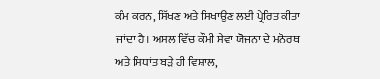ਕੰਮ ਕਰਨ, ਸਿੱਖਣ ਅਤੇ ਸਿਖਾਉਣ ਲਈ ਪ੍ਰੇਰਿਤ ਕੀਤਾ ਜਾਂਦਾ ਹੈ। ਅਸਲ ਵਿੱਚ ਕੌਮੀ ਸੇਵਾ ਯੋਜਨਾ ਦੇ ਮਨੋਰਥ ਅਤੇ ਸਿਧਾਂਤ ਬੜੇ ਹੀ ਵਿਸ਼ਾਲ,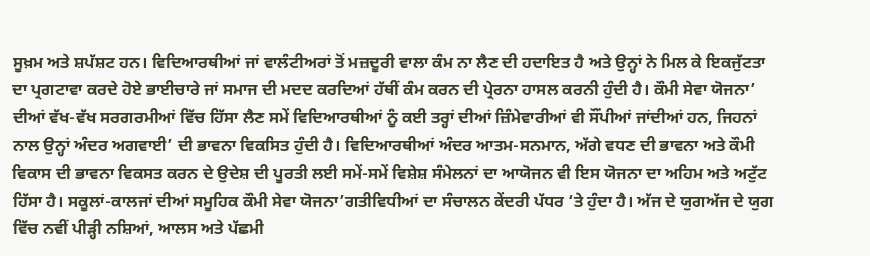ਸੂਖ਼ਮ ਅਤੇ ਸ਼ਪੱਸ਼ਟ ਹਨ। ਵਿਦਿਆਰਥੀਆਂ ਜਾਂ ਵਾਲੰਟੀਅਰਾਂ ਤੋਂ ਮਜ਼ਦੂਰੀ ਵਾਲਾ ਕੰਮ ਨਾ ਲੈਣ ਦੀ ਹਦਾਇਤ ਹੈ ਅਤੇ ਉਨ੍ਹਾਂ ਨੇ ਮਿਲ ਕੇ ਇਕਜੁੱਟਤਾ ਦਾ ਪ੍ਰਗਟਾਵਾ ਕਰਦੇ ਹੋਏ ਭਾਈਚਾਰੇ ਜਾਂ ਸਮਾਜ ਦੀ ਮਦਦ ਕਰਦਿਆਂ ਹੱਥੀਂ ਕੰਮ ਕਰਨ ਦੀ ਪ੍ਰੇਰਨਾ ਹਾਸਲ ਕਰਨੀ ਹੁੰਦੀ ਹੈ। ਕੌਮੀ ਸੇਵਾ ਯੋਜਨਾ’ ਦੀਆਂ ਵੱਖ-ਵੱਖ ਸਰਗਰਮੀਆਂ ਵਿੱਚ ਹਿੱਸਾ ਲੈਣ ਸਮੇਂ ਵਿਦਿਆਰਥੀਆਂ ਨੂੰ ਕਈ ਤਰ੍ਹਾਂ ਦੀਆਂ ਜ਼ਿੰਮੇਵਾਰੀਆਂ ਵੀ ਸੌਂਪੀਆਂ ਜਾਂਦੀਆਂ ਹਨ, ਜਿਹਨਾਂ ਨਾਲ ਉਨ੍ਹਾਂ ਅੰਦਰ ਅਗਵਾਈ’ ਦੀ ਭਾਵਨਾ ਵਿਕਸਿਤ ਹੁੰਦੀ ਹੈ। ਵਿਦਿਆਰਥੀਆਂ ਅੰਦਰ ਆਤਮ-ਸਨਮਾਨ, ਅੱਗੇ ਵਧਣ ਦੀ ਭਾਵਨਾ ਅਤੇ ਕੌਮੀ ਵਿਕਾਸ ਦੀ ਭਾਵਨਾ ਵਿਕਸਤ ਕਰਨ ਦੇ ਉਦੇਸ਼ ਦੀ ਪੂਰਤੀ ਲਈ ਸਮੇਂ-ਸਮੇਂ ਵਿਸ਼ੇਸ਼ ਸੰਮੇਲਨਾਂ ਦਾ ਆਯੋਜਨ ਵੀ ਇਸ ਯੋਜਨਾ ਦਾ ਅਹਿਮ ਅਤੇ ਅਟੁੱਟ ਹਿੱਸਾ ਹੈ। ਸਕੂਲਾਂ-ਕਾਲਜਾਂ ਦੀਆਂ ਸਮੂਹਿਕ ਕੌਮੀ ਸੇਵਾ ਯੋਜਨਾ’ਗਤੀਵਿਧੀਆਂ ਦਾ ਸੰਚਾਲਨ ਕੇਂਦਰੀ ਪੱਧਰ ‘ਤੇ ਹੁੰਦਾ ਹੈ। ਅੱਜ ਦੇ ਯੁਗਅੱਜ ਦੇ ਯੁਗ ਵਿੱਚ ਨਵੀਂ ਪੀੜ੍ਹੀ ਨਸ਼ਿਆਂ, ਆਲਸ ਅਤੇ ਪੱਛਮੀ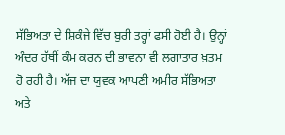ਸੱਭਿਅਤਾ ਦੇ ਸ਼ਿਕੰਜੇ ਵਿੱਚ ਬੁਰੀ ਤਰ੍ਹਾਂ ਫਸੀ ਹੋਈ ਹੈ। ਉਨ੍ਹਾਂ ਅੰਦਰ ਹੱਥੀਂ ਕੰਮ ਕਰਨ ਦੀ ਭਾਵਨਾ ਵੀ ਲਗਾਤਾਰ ਖ਼ਤਮ ਹੋ ਰਹੀ ਹੈ। ਅੱਜ ਦਾ ਯੁਵਕ ਆਪਣੀ ਅਮੀਰ ਸੱਭਿਅਤਾ ਅਤੇ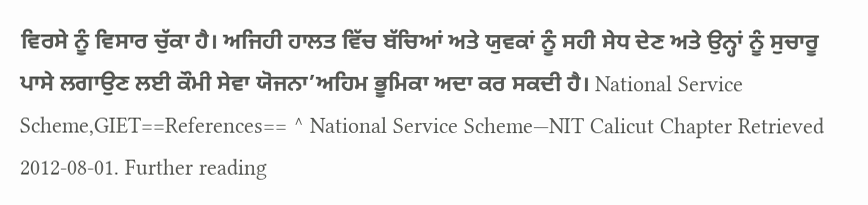ਵਿਰਸੇ ਨੂੰ ਵਿਸਾਰ ਚੁੱਕਾ ਹੈ। ਅਜਿਹੀ ਹਾਲਤ ਵਿੱਚ ਬੱਚਿਆਂ ਅਤੇ ਯੁਵਕਾਂ ਨੂੰ ਸਹੀ ਸੇਧ ਦੇਣ ਅਤੇ ਉਨ੍ਹਾਂ ਨੂੰ ਸੁਚਾਰੂ ਪਾਸੇ ਲਗਾਉਣ ਲਈ ਕੌਮੀ ਸੇਵਾ ਯੋਜਨਾ’ਅਹਿਮ ਭੂਮਿਕਾ ਅਦਾ ਕਰ ਸਕਦੀ ਹੈ। National Service Scheme,GIET==References== ^ National Service Scheme—NIT Calicut Chapter Retrieved 2012-08-01. Further reading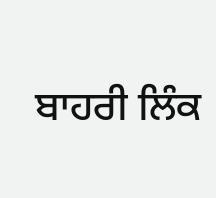ਬਾਹਰੀ ਲਿੰਕ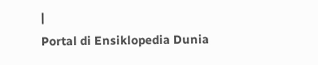|
Portal di Ensiklopedia Dunia